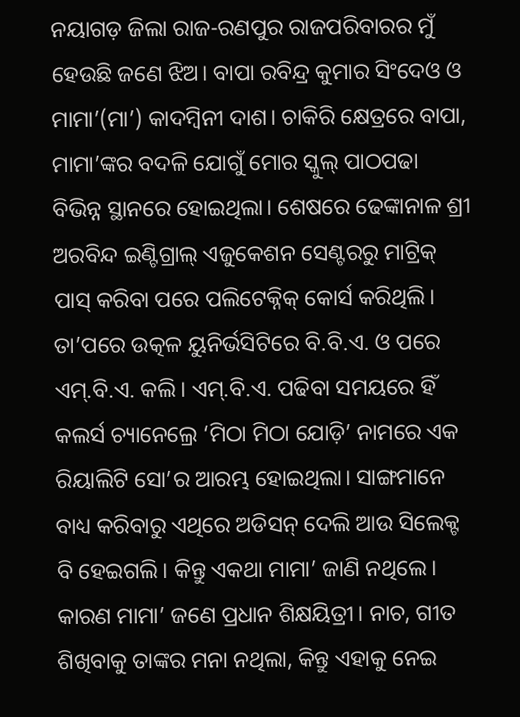ନୟାଗଡ଼ ଜିଲା ରାଜ-ରଣପୁର ରାଜପରିବାରର ମୁଁ ହେଉଛି ଜଣେ ଝିଅ। ବାପା ରବିନ୍ଦ୍ର କୁମାର ସିଂଦେଓ ଓ ମାମା’(ମା’) କାଦମ୍ବିନୀ ଦାଶ। ଚାକିରି କ୍ଷେତ୍ରରେ ବାପା, ମାମା’ଙ୍କର ବଦଳି ଯୋଗୁଁ ମୋର ସ୍କୁଲ୍ ପାଠପଢା ବିଭିନ୍ନ ସ୍ଥାନରେ ହୋଇଥିଲା। ଶେଷରେ ଢେଙ୍କାନାଳ ଶ୍ରୀ ଅରବିନ୍ଦ ଇଣ୍ଟିଗ୍ରାଲ୍ ଏଜୁକେଶନ ସେଣ୍ଟରରୁ ମାଟ୍ରିକ୍ ପାସ୍ କରିବା ପରେ ପଲିଟେକ୍ନିକ୍ କୋର୍ସ କରିଥିଲି। ତା’ପରେ ଉତ୍କଳ ୟୁନିର୍ଭସିଟିରେ ବି.ବି.ଏ. ଓ ପରେ ଏମ୍.ବି.ଏ. କଲି। ଏମ୍.ବି.ଏ. ପଢିବା ସମୟରେ ହିଁ କଲର୍ସ ଚ୍ୟାନେଲ୍ରେ ‘ମିଠା ମିଠା ଯୋଡ଼ି’ ନାମରେ ଏକ ରିୟାଲିଟି ସୋ’ର ଆରମ୍ଭ ହୋଇଥିଲା। ସାଙ୍ଗମାନେ ବାଧ୍ୟ କରିବାରୁ ଏଥିରେ ଅଡିସନ୍ ଦେଲି ଆଉ ସିଲେକ୍ଟ ବି ହେଇଗଲି। କିନ୍ତୁ ଏକଥା ମାମା’ ଜାଣି ନଥିଲେ। କାରଣ ମାମା’ ଜଣେ ପ୍ରଧାନ ଶିକ୍ଷୟିତ୍ରୀ। ନାଚ, ଗୀତ ଶିଖିବାକୁ ତାଙ୍କର ମନା ନଥିଲା, କିନ୍ତୁ ଏହାକୁ ନେଇ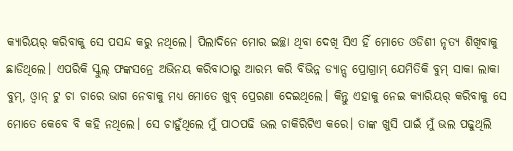କ୍ୟାରିୟର୍ କରିବାକୁ ସେ ପସନ୍ଦ କରୁ ନଥିଲେ। ପିଲାଦିନେ ମୋର ଇଚ୍ଛା ଥିବା ଦେଖି ସିଏ ହିଁ ମୋତେ ଓଡିଶୀ ନୃତ୍ୟ ଶିଖିବାକୁ ଛାଡିଥିଲେ। ଏପରିକି ସ୍କୁଲ୍ ଫଙ୍କସନ୍ରେ ଅଭିନୟ କରିବାଠାରୁ ଆରମ୍ଭ କରି ବିଭିନ୍ନ ଡ୍ୟାନ୍ସ ପ୍ରୋଗ୍ରାମ୍ ଯେମିତିକି ବୁମ୍ ସାକା ଲାକା ବୁମ୍, ଓ୍ବାନ୍ ଟୁ ଚା ଚାରେ ଭାଗ ନେବାକୁ ମଧ୍ୟ ମୋତେ ଖୁବ୍ ପ୍ରେରଣା ଦେଇଥିଲେ। କିନ୍ତୁ ଏହାକୁ ନେଇ କ୍ୟାରିୟର୍ କରିବାକୁ ସେ ମୋତେ କେବେ ବି କହି ନଥିଲେ। ସେ ଚାହୁଁଥିଲେ ମୁଁ ପାଠପଢି ଭଲ ଚାକିରିଟିଏ କରେ। ତାଙ୍କ ଖୁସି ପାଇଁ ମୁଁ ଭଲ ପଢୁଥିଲି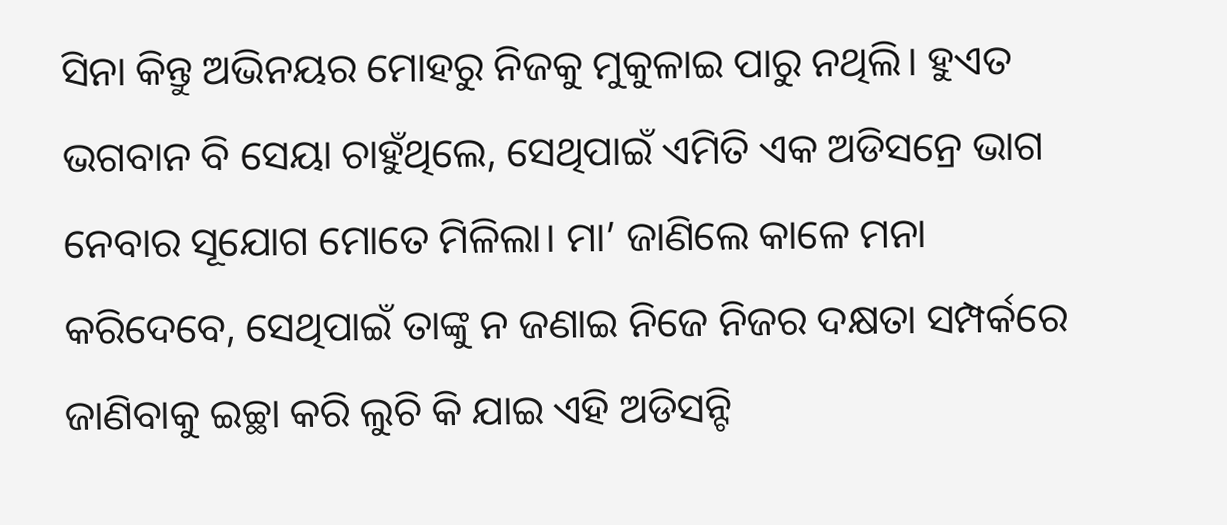ସିନା କିନ୍ତୁ ଅଭିନୟର ମୋହରୁ ନିଜକୁ ମୁକୁଳାଇ ପାରୁ ନଥିଲି। ହୁଏତ ଭଗବାନ ବି ସେୟା ଚାହୁଁଥିଲେ, ସେଥିପାଇଁ ଏମିତି ଏକ ଅଡିସନ୍ରେ ଭାଗ ନେବାର ସୂଯୋଗ ମୋତେ ମିଳିଲା। ମା’ ଜାଣିଲେ କାଳେ ମନା କରିଦେବେ, ସେଥିପାଇଁ ତାଙ୍କୁ ନ ଜଣାଇ ନିଜେ ନିଜର ଦକ୍ଷତା ସମ୍ପର୍କରେ ଜାଣିବାକୁ ଇଚ୍ଛା କରି ଲୁଚି କି ଯାଇ ଏହି ଅଡିସନ୍ଟି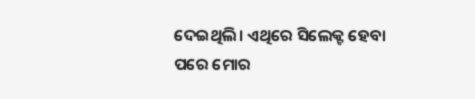ଦେଇଥିଲି। ଏଥିରେ ସିଲେକ୍ଟ ହେବା ପରେ ମୋର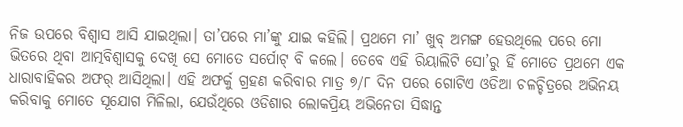ନିଜ ଉପରେ ବିଶ୍ୱାସ ଆସି ଯାଇଥିଲା। ତା’ପରେ ମା’ଙ୍କୁ ଯାଇ କହିଲି। ପ୍ରଥମେ ମା’ ଖୁବ୍ ଅମଙ୍ଗ ହେଉଥିଲେ ପରେ ମୋ ଭିତରେ ଥିବା ଆତ୍ମବିଶ୍ୱାସକୁ ଦେଖି ସେ ମୋତେ ସର୍ପୋଟ୍ ବି କଲେ। ତେବେ ଏହି ରିୟାଲିଟି ସୋ’ରୁ ହିଁ ମୋତେ ପ୍ରଥମେ ଏକ ଧାରାବାହିକର ଅଫର୍ ଆସିଥିଲା। ଏହି ଅଫର୍କୁ ଗ୍ରହଣ କରିବାର ମାତ୍ର ୭/୮ ଦିନ ପରେ ଗୋଟିଏ ଓଡିଆ ଚଳଚ୍ଚିତ୍ରରେ ଅଭିନୟ କରିବାକୁ ମୋତେ ସୂଯୋଗ ମିଳିଲା, ଯେଉଁଥିରେ ଓଡିଶାର ଲୋକପ୍ରିୟ ଅଭିନେତା ସିଦ୍ଧାନ୍ତ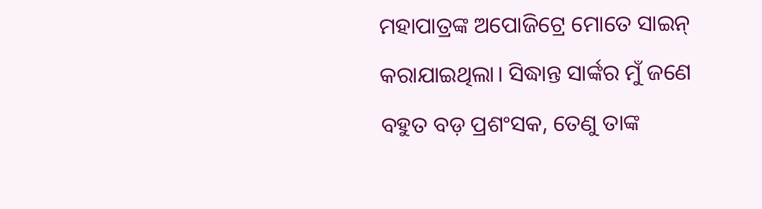ମହାପାତ୍ରଙ୍କ ଅପୋଜିଟ୍ରେ ମୋତେ ସାଇନ୍ କରାଯାଇଥିଲା। ସିଦ୍ଧାନ୍ତ ସାର୍ଙ୍କର ମୁଁ ଜଣେ ବହୁତ ବଡ଼ ପ୍ରଶଂସକ, ତେଣୁ ତାଙ୍କ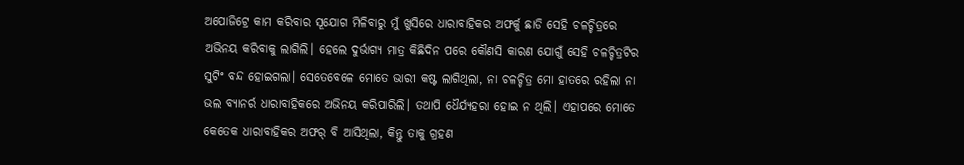ଅପୋଜିଟ୍ରେ କାମ କରିବାର ସୂଯୋଗ ମିଳିବାରୁ ମୁଁ ଖୁସିରେ ଧାରାବାହିକର ଅଫର୍କୁ ଛାଡି ସେହି ଚଳଚ୍ଚିତ୍ରରେ ଅଭିନୟ କରିବାକୁ ଲାଗିଲି। ହେଲେ ଦୁର୍ଭାଗ୍ୟ ମାତ୍ର କିଛିଦିନ ପରେ କୌଣସି କାରଣ ଯୋଗୁଁ ସେହି ଚଳଚ୍ଚିତ୍ରଟିର ସୁଟିଂ ବନ୍ଦ ହୋଇଗଲା। ସେତେବେଳେ ମୋତେ ଭାରୀ କଷ୍ଟ ଲାଗିଥିଲା, ନା ଚଳଚ୍ଚିତ୍ର ମୋ ହାତରେ ରହିଲା ନା ଭଲ ବ୍ୟାନର୍ର ଧାରାବାହିକରେ ଅଭିନୟ କରିପାରିଲି। ତଥାପି ଧୈର୍ଯ୍ୟହରା ହୋଇ ନ ଥିଲି। ଏହାପରେ ମୋତେ କେତେକ ଧାରାବାହିକର ଅଫର୍ ବି ଆସିଥିଲା, କିନ୍ତୁ ତାକୁ ଗ୍ରହଣ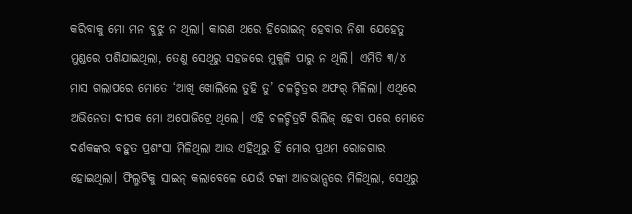କରିବାକୁ ମୋ ମନ ବୁଝୁ ନ ଥିଲା। କାରଣ ଥରେ ହିରୋଇନ୍ ହେବାର ନିଶା ଯେହେତୁ ମୁଣ୍ଡରେ ପଶିଯାଇଥିଲା, ତେଣୁ ସେଥିରୁ ସହଜରେ ମୁକୁଳି ପାରୁ ନ ଥିଲି। ଏମିତି ୩/୪ ମାସ ଗଲାପରେ ମୋତେ ‘ଆଖି ଖୋଲିଲେ ତୁହି ତୁ’ ଚଳଚ୍ଚିତ୍ରର ଅଫର୍ ମିଳିଲା। ଏଥିରେ ଅଭିନେତା ଦୀପକ ମୋ ଅପୋଜିଟ୍ରେ ଥିଲେ। ଏହି ଚଳଚ୍ଚିତ୍ରଟି ରିଲିଜ୍ ହେବା ପରେ ମୋତେ ଦର୍ଶକଙ୍କର ବହୁତ ପ୍ରଶଂସା ମିଳିଥିଲା ଆଉ ଏହିଥିରୁ ହିଁ ମୋର ପ୍ରଥମ ରୋଜଗାର ହୋଇଥିଲା। ଫିଲ୍ମଟିକୁ ସାଇନ୍ କଲାବେଳେ ଯେଉଁ ଟଙ୍କା ଆଡଭାନ୍ସରେ ମିଳିଥିଲା, ସେଥିରୁ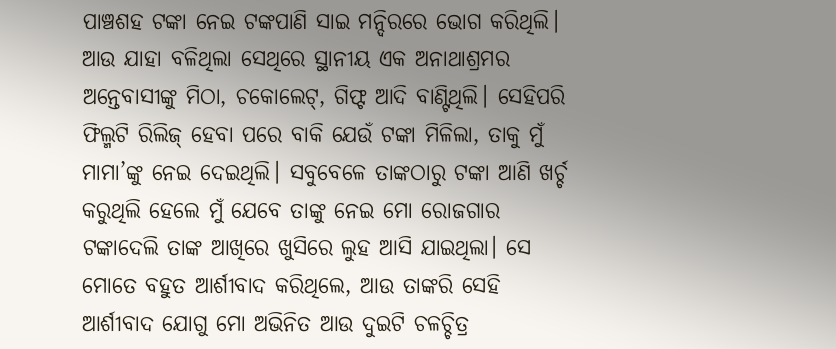ପାଞ୍ଚଶହ ଟଙ୍କା ନେଇ ଟଙ୍କପାଣି ସାଇ ମନ୍ଦିରରେ ଭୋଗ କରିଥିଲି। ଆଉ ଯାହା ବଳିଥିଲା ସେଥିରେ ସ୍ଥାନୀୟ ଏକ ଅନାଥାଶ୍ରମର ଅନ୍ତେବାସୀଙ୍କୁ ମିଠା, ଚକୋଲେଟ୍, ଗିଫ୍ଟ ଆଦି ବାଣ୍ଟିଥିଲି। ସେହିପରି ଫିଲ୍ମଟି ରିଲିଜ୍ ହେବା ପରେ ବାକି ଯେଉଁ ଟଙ୍କା ମିଳିଲା, ତାକୁ ମୁଁ ମାମା’ଙ୍କୁ ନେଇ ଦେଇଥିଲି। ସବୁବେଳେ ତାଙ୍କଠାରୁ ଟଙ୍କା ଆଣି ଖର୍ଚ୍ଚ କରୁଥିଲି ହେଲେ ମୁଁ ଯେବେ ତାଙ୍କୁ ନେଇ ମୋ ରୋଜଗାର ଟଙ୍କାଦେଲି ତାଙ୍କ ଆଖିରେ ଖୁସିରେ ଲୁହ ଆସି ଯାଇଥିଲା। ସେ ମୋତେ ବହୁତ ଆର୍ଶୀବାଦ କରିଥିଲେ, ଆଉ ତାଙ୍କରି ସେହି ଆର୍ଶୀବାଦ ଯୋଗୁ ମୋ ଅଭିନିତ ଆଉ ଦୁଇଟି ଚଳଚ୍ଚିତ୍ର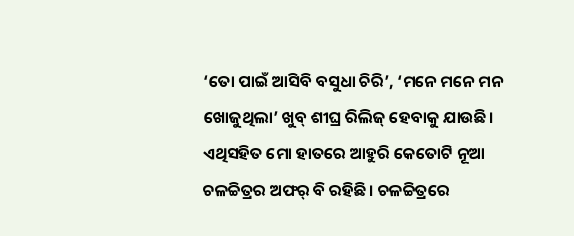‘ତୋ ପାଇଁ ଆସିବି ବସୁଧା ଚିରି’, ‘ମନେ ମନେ ମନ ଖୋଜୁଥିଲା’ ଖୁବ୍ ଶୀଘ୍ର ରିଲିଜ୍ ହେବାକୁ ଯାଉଛି। ଏଥିସହିତ ମୋ ହାତରେ ଆହୁରି କେତୋଟି ନୂଆ ଚଳଚ୍ଚିତ୍ରର ଅଫର୍ ବି ରହିଛି। ଚଳଚ୍ଚିତ୍ରରେ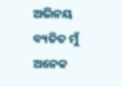ଅଭିନୟ ବ୍ୟତିତ ମୁଁ ଅନେକ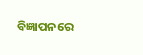ବିଜ୍ଞାପନରେ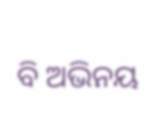ବି ଅଭିନୟ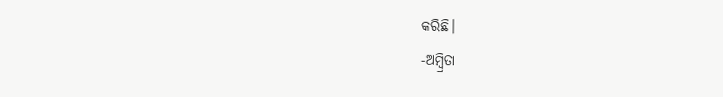କରିଛି।
-ଅମ୍ବ୍ରିତା